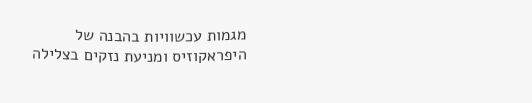מגמות עכשוויות בהבנה של היפראקוזיס ומניעת נזקים בצלילה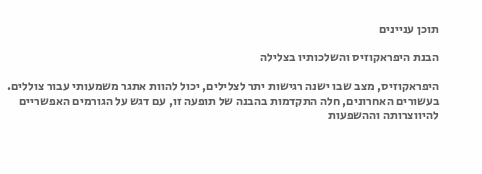תוכן עניינים

הבנת היפראקוזיס והשלכותיו בצלילה

היפראקוזיס, מצב שבו ישנה רגישות יתר לצלילים, יכול להוות אתגר משמעותי עבור צוללים. בעשורים האחרונים, חלה התקדמות בהבנה של תופעה זו, עם דגש על הגורמים האפשריים להיווצרותה וההשפעות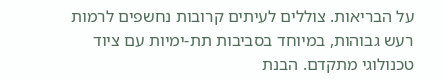על הבריאות. צוללים לעיתים קרובות נחשפים לרמות רעש גבוהות, במיוחד בסביבות תת-ימיות עם ציוד טכנולוגי מתקדם. הבנת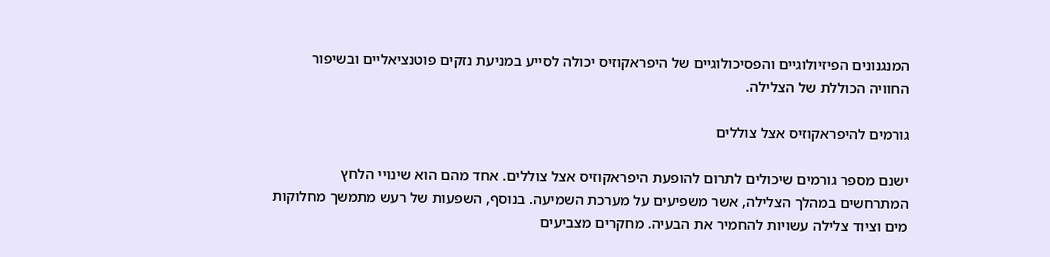המנגנונים הפיזיולוגיים והפסיכולוגיים של היפראקוזיס יכולה לסייע במניעת נזקים פוטנציאליים ובשיפור החוויה הכוללת של הצלילה.

גורמים להיפראקוזיס אצל צוללים

ישנם מספר גורמים שיכולים לתרום להופעת היפראקוזיס אצל צוללים. אחד מהם הוא שינויי הלחץ המתרחשים במהלך הצלילה, אשר משפיעים על מערכת השמיעה. בנוסף, השפעות של רעש מתמשך מחלוקות מים וציוד צלילה עשויות להחמיר את הבעיה. מחקרים מצביעים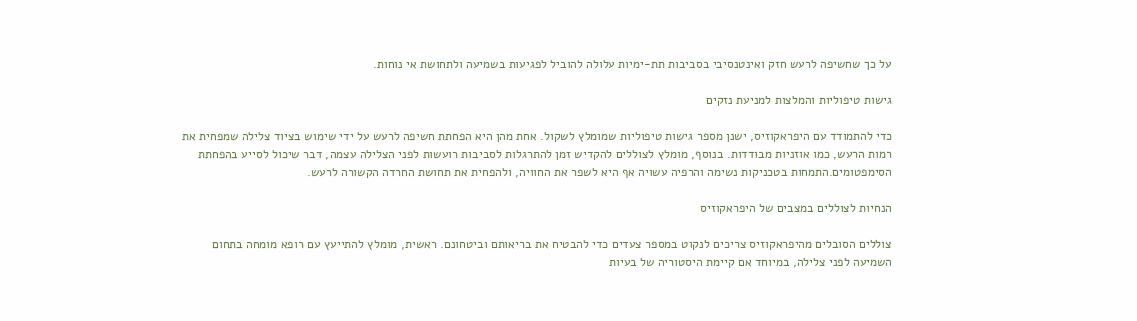על כך שחשיפה לרעש חזק ואינטנסיבי בסביבות תת-ימיות עלולה להוביל לפגיעות בשמיעה ולתחושת אי נוחות.

גישות טיפוליות והמלצות למניעת נזקים

כדי להתמודד עם היפראקוזיס, ישנן מספר גישות טיפוליות שמומלץ לשקול. אחת מהן היא הפחתת חשיפה לרעש על ידי שימוש בציוד צלילה שמפחית את רמות הרעש, כמו אוזניות מבודדות. בנוסף, מומלץ לצוללים להקדיש זמן להתרגלות לסביבות רועשות לפני הצלילה עצמה, דבר שיכול לסייע בהפחתת הסימפטומים.התמחות בטכניקות נשימה והרפיה עשויה אף היא לשפר את החוויה, ולהפחית את תחושת החרדה הקשורה לרעש.

הנחיות לצוללים במצבים של היפראקוזיס

צוללים הסובלים מהיפראקוזיס צריכים לנקוט במספר צעדים כדי להבטיח את בריאותם וביטחונם. ראשית, מומלץ להתייעץ עם רופא מומחה בתחום השמיעה לפני צלילה, במיוחד אם קיימת היסטוריה של בעיות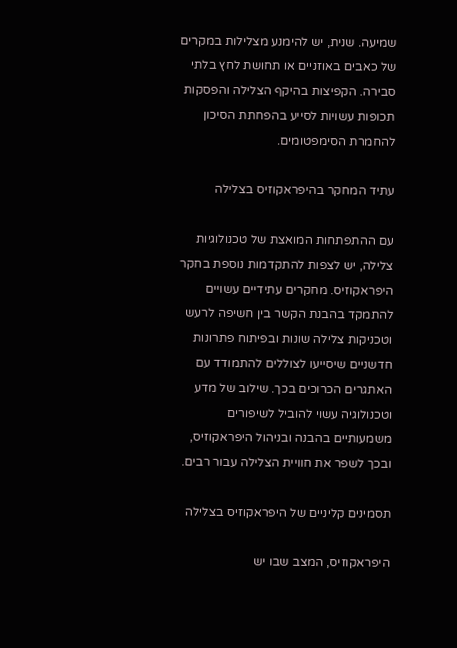שמיעה. שנית, יש להימנע מצלילות במקרים של כאבים באוזניים או תחושת לחץ בלתי סבירה. הקפיצות בהיקף הצלילה והפסקות תכופות עשויות לסייע בהפחתת הסיכון להחמרת הסימפטומים.

עתיד המחקר בהיפראקוזיס בצלילה

עם ההתפתחות המואצת של טכנולוגיות צלילה, יש לצפות להתקדמות נוספת בחקר היפראקוזיס. מחקרים עתידיים עשויים להתמקד בהבנת הקשר בין חשיפה לרעש וטכניקות צלילה שונות ובפיתוח פתרונות חדשניים שיסייעו לצוללים להתמודד עם האתגרים הכרוכים בכך. שילוב של מדע וטכנולוגיה עשוי להוביל לשיפורים משמעותיים בהבנה ובניהול היפראקוזיס, ובכך לשפר את חוויית הצלילה עבור רבים.

תסמינים קליניים של היפראקוזיס בצלילה

היפראקוזיס, המצב שבו יש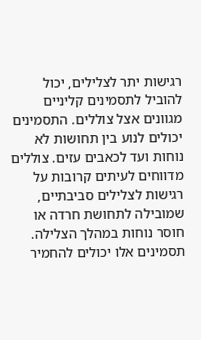רגישות יתר לצלילים, יכול להוביל לתסמינים קליניים מגוונים אצל צוללים. התסמינים יכולים לנוע בין תחושות לא נוחות ועד לכאבים עזים. צוללים מדווחים לעיתים קרובות על רגישות לצלילים סביבתיים, שמובילה לתחושת חרדה או חוסר נוחות במהלך הצלילה. תסמינים אלו יכולים להחמיר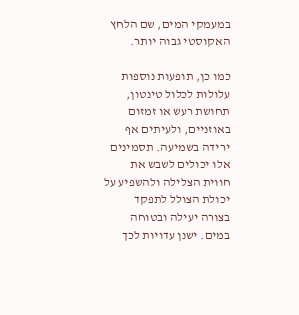במעמקי המים, שם הלחץ האקוסטי גבוה יותר.

כמו כן, תופעות נוספות עלולות לכלול טינטון, תחושת רעש או זמזום באוזניים, ולעיתים אף ירידה בשמיעה. תסמינים אלו יכולים לשבש את חווית הצלילה ולהשפיע על יכולת הצולל לתפקד בצורה יעילה ובטוחה במים. ישנן עדויות לכך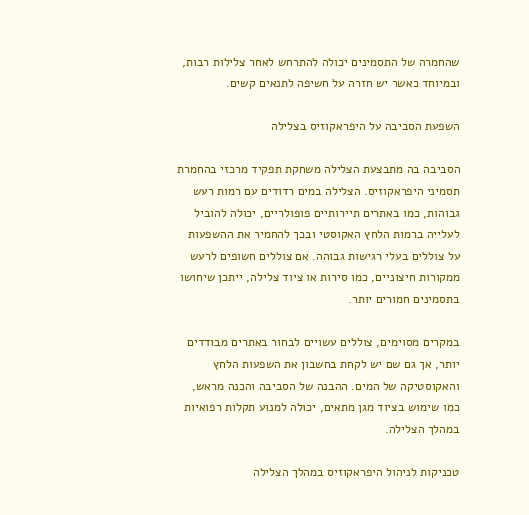שהחמרה של התסמינים יכולה להתרחש לאחר צלילות רבות, ובמיוחד כאשר יש חזרה על חשיפה לתנאים קשים.

השפעת הסביבה על היפראקוזיס בצלילה

הסביבה בה מתבצעת הצלילה משחקת תפקיד מרכזי בהחמרת תסמיני היפראקוזיס. הצלילה במים רדודים עם רמות רעש גבוהות, כמו באתרים תיירותיים פופולריים, יכולה להוביל לעלייה ברמות הלחץ האקוסטי ובכך להחמיר את ההשפעות על צוללים בעלי רגישות גבוהה. אם צוללים חשופים לרעש ממקורות חיצוניים, כמו סירות או ציוד צלילה, ייתכן שיחושו בתסמינים חמורים יותר.

במקרים מסוימים, צוללים עשויים לבחור באתרים מבודדים יותר, אך גם שם יש לקחת בחשבון את השפעות הלחץ והאקוסטיקה של המים. ההבנה של הסביבה והכנה מראש, כמו שימוש בציוד מגן מתאים, יכולה למנוע תקלות רפואיות במהלך הצלילה.

טכניקות לניהול היפראקוזיס במהלך הצלילה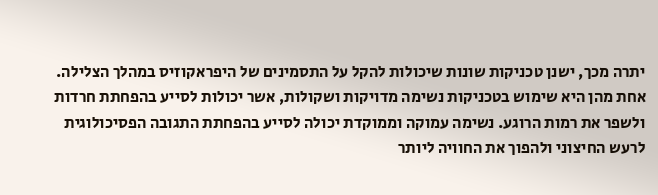יתרה מכך, ישנן טכניקות שונות שיכולות להקל על התסמינים של היפראקוזיס במהלך הצלילה. אחת מהן היא שימוש בטכניקות נשימה מדויקות ושקולות, אשר יכולות לסייע בהפחתת חרדות ולשפר את רמות הרוגע. נשימה עמוקה וממוקדת יכולה לסייע בהפחתת התגובה הפסיכולוגית לרעש החיצוני ולהפוך את החוויה ליותר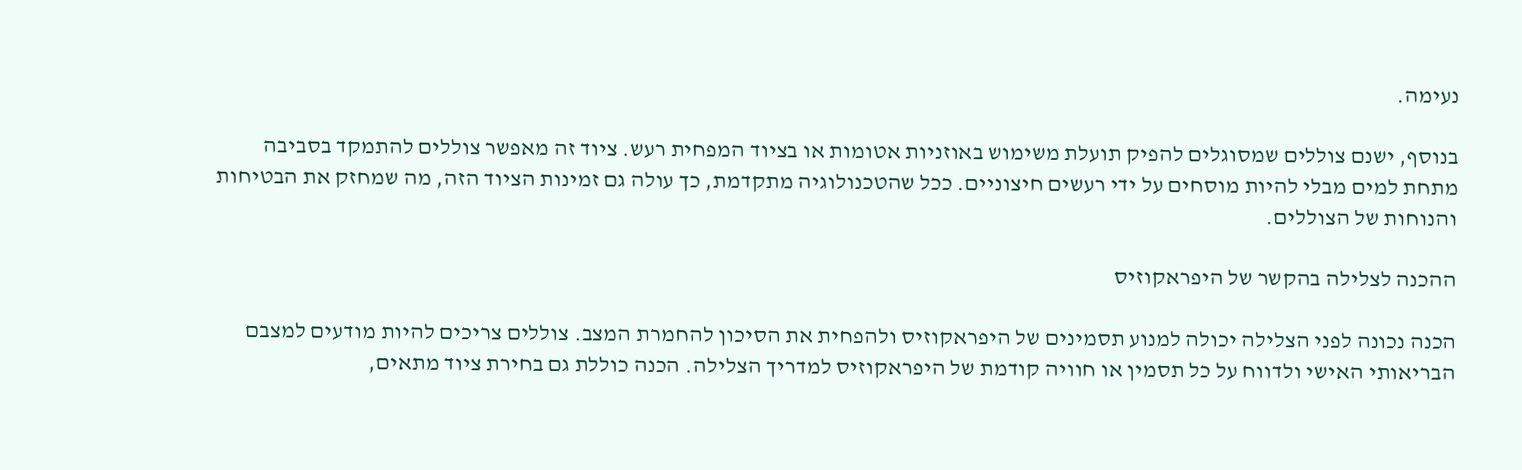נעימה.

בנוסף, ישנם צוללים שמסוגלים להפיק תועלת משימוש באוזניות אטומות או בציוד המפחית רעש. ציוד זה מאפשר צוללים להתמקד בסביבה מתחת למים מבלי להיות מוסחים על ידי רעשים חיצוניים. ככל שהטכנולוגיה מתקדמת, כך עולה גם זמינות הציוד הזה, מה שמחזק את הבטיחות והנוחות של הצוללים.

ההכנה לצלילה בהקשר של היפראקוזיס

הכנה נכונה לפני הצלילה יכולה למנוע תסמינים של היפראקוזיס ולהפחית את הסיכון להחמרת המצב. צוללים צריכים להיות מודעים למצבם הבריאותי האישי ולדווח על כל תסמין או חוויה קודמת של היפראקוזיס למדריך הצלילה. הכנה כוללת גם בחירת ציוד מתאים,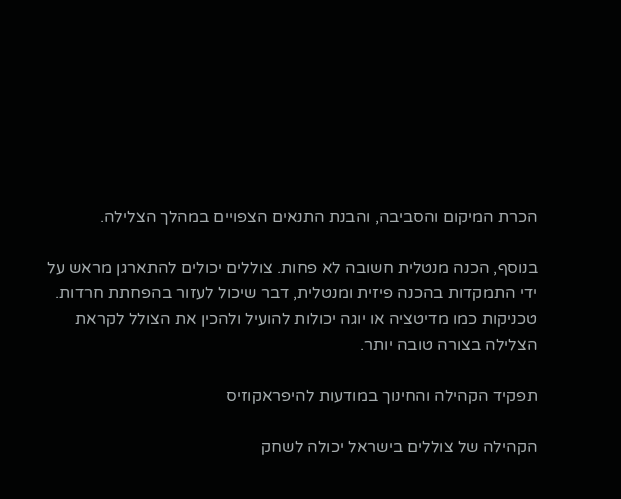הכרת המיקום והסביבה, והבנת התנאים הצפויים במהלך הצלילה.

בנוסף, הכנה מנטלית חשובה לא פחות. צוללים יכולים להתארגן מראש על ידי התמקדות בהכנה פיזית ומנטלית, דבר שיכול לעזור בהפחתת חרדות. טכניקות כמו מדיטציה או יוגה יכולות להועיל ולהכין את הצולל לקראת הצלילה בצורה טובה יותר.

תפקיד הקהילה והחינוך במודעות להיפראקוזיס

הקהילה של צוללים בישראל יכולה לשחק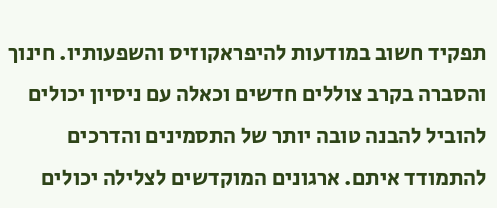תפקיד חשוב במודעות להיפראקוזיס והשפעותיו. חינוך והסברה בקרב צוללים חדשים וכאלה עם ניסיון יכולים להוביל להבנה טובה יותר של התסמינים והדרכים להתמודד איתם. ארגונים המוקדשים לצלילה יכולים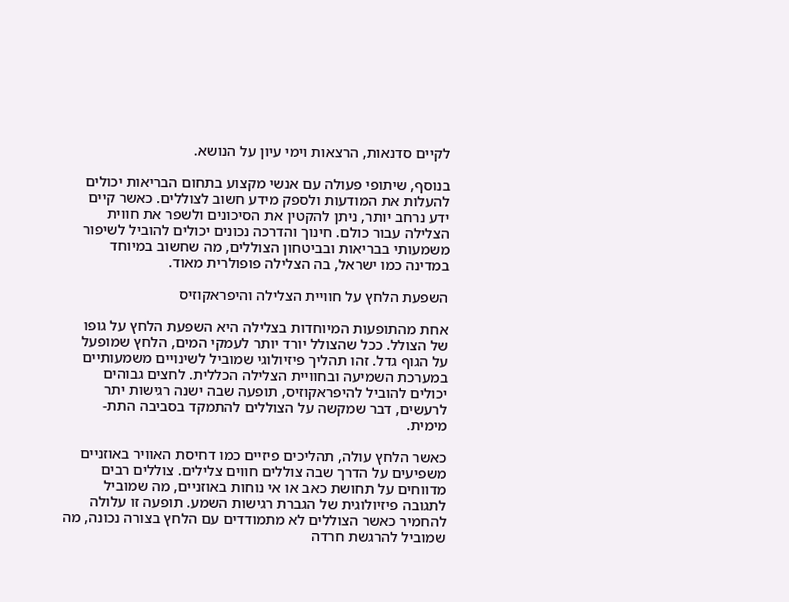לקיים סדנאות, הרצאות וימי עיון על הנושא.

בנוסף, שיתופי פעולה עם אנשי מקצוע בתחום הבריאות יכולים להעלות את המודעות ולספק מידע חשוב לצוללים. כאשר קיים ידע נרחב יותר, ניתן להקטין את הסיכונים ולשפר את חווית הצלילה עבור כולם. חינוך והדרכה נכונים יכולים להוביל לשיפור משמעותי בבריאות ובביטחון הצוללים, מה שחשוב במיוחד במדינה כמו ישראל, בה הצלילה פופולרית מאוד.

השפעת הלחץ על חוויית הצלילה והיפראקוזיס

אחת מהתופעות המיוחדות בצלילה היא השפעת הלחץ על גופו של הצולל. ככל שהצולל יורד יותר לעמקי המים, הלחץ שמופעל על הגוף גדל. זהו תהליך פיזיולוגי שמוביל לשינויים משמעותיים במערכת השמיעה ובחוויית הצלילה הכללית. לחצים גבוהים יכולים להוביל להיפראקוזיס, תופעה שבה ישנה רגישות יתר לרעשים, דבר שמקשה על הצוללים להתמקד בסביבה התת-מימית.

כאשר הלחץ עולה, תהליכים פיזיים כמו דחיסת האוויר באוזניים משפיעים על הדרך שבה צוללים חווים צלילים. צוללים רבים מדווחים על תחושת כאב או אי נוחות באוזניים, מה שמוביל לתגובה פיזיולוגית של הגברת רגישות השמע. תופעה זו עלולה להחמיר כאשר הצוללים לא מתמודדים עם הלחץ בצורה נכונה, מה שמוביל להרגשת חרדה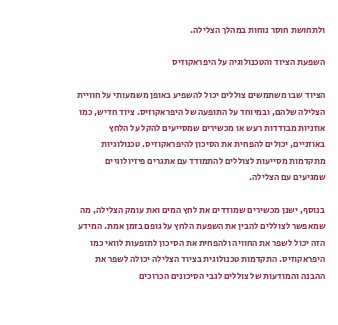ולתחושת חוסר נוחות במהלך הצלילה.

השפעת הציוד והטכנולוגיה על היפראקוזיס

הציוד שבו משתמשים צוללים יכול להשפיע באופן משמעותי על חוויית הצלילה שלהם, ובמיוחד על התופעה של היפראקוזיס. ציוד חדיש, כמו אוזניות מבודדות רעש או מכשירים שמסייעים להקל על הלחץ באוזניים, יכולים להפחית את הסיכון להיפראקוזיס. טכנולוגיות מתקדמות מסייעות לצוללים להתמודד עם אתגרים פיזיולוגיים שמגיעים עם הצלילה.

בנוסף, ישנן מכשירים שמודדים את לחץ המים ואת עומק הצלילה, מה שמאפשר לצוללים להבין את השפעת הלחץ על גופם בזמן אמת. המידע הזה יכול לשפר את החוויה ולהפחית את הסיכון לתופעות לוואי כמו היפראקוזיס. התקדמות טכנולוגית בציוד הצלילה יכולה לשפר את ההבנה והמודעות של צוללים לגבי הסיכונים הכרוכים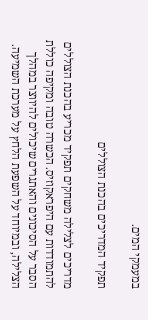במעמקי המים.

תפקיד המדריכים בהכנת הצוללים

מדריכים לצלילה משחקים תפקיד מכריע בהכנת הצוללים להתמודדות עם היפראקוזיס. הכשרה טובה ומקיפה כוללת הסבר על הסיכונים והאתגרים שיכולים להיווצר במהלך הצלילה, ובמיוחד על השפעת הלחץ על מערכת השמיעה.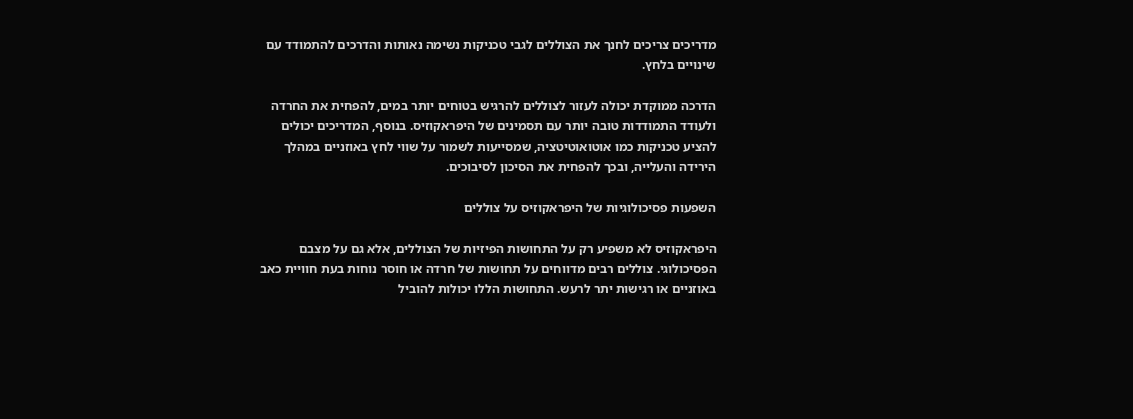מדריכים צריכים לחנך את הצוללים לגבי טכניקות נשימה נאותות והדרכים להתמודד עם שינויים בלחץ.

הדרכה ממוקדת יכולה לעזור לצוללים להרגיש בטוחים יותר במים, להפחית את החרדה ולעודד התמודדות טובה יותר עם תסמינים של היפראקוזיס. בנוסף, המדריכים יכולים להציע טכניקות כמו אוטואוטיטציה, שמסייעות לשמור על שווי לחץ באוזניים במהלך הירידה והעלייה, ובכך להפחית את הסיכון לסיבוכים.

השפעות פסיכולוגיות של היפראקוזיס על צוללים

היפראקוזיס לא משפיע רק על התחושות הפיזיות של הצוללים, אלא גם על מצבם הפסיכולוגי. צוללים רבים מדווחים על תחושות של חרדה או חוסר נוחות בעת חוויית כאב באוזניים או רגישות יתר לרעש. התחושות הללו יכולות להוביל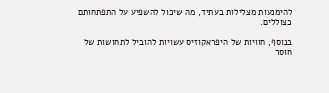להימנעות מצלילות בעתיד, מה שיכול להשפיע על התפתחותם כצוללים.

בנוסף, חוויות של היפראקוזיס עשויות להוביל לתחושות של חוסר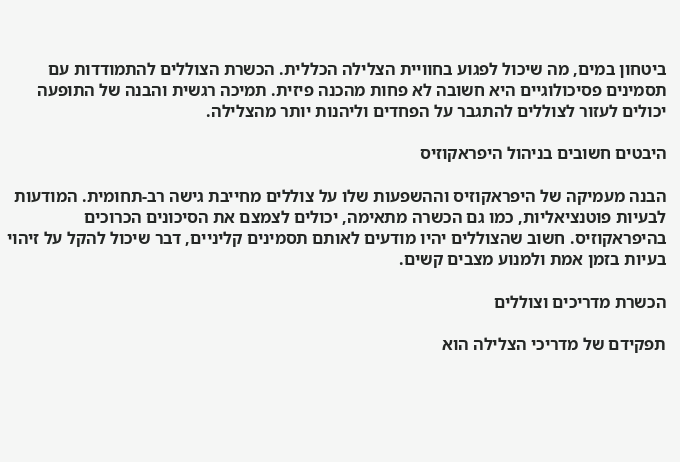ביטחון במים, מה שיכול לפגוע בחוויית הצלילה הכללית. הכשרת הצוללים להתמודדות עם תסמינים פסיכולוגיים היא חשובה לא פחות מהכנה פיזית. תמיכה רגשית והבנה של התופעה יכולים לעזור לצוללים להתגבר על הפחדים וליהנות יותר מהצלילה.

היבטים חשובים בניהול היפראקוזיס

הבנה מעמיקה של היפראקוזיס וההשפעות שלו על צוללים מחייבת גישה רב-תחומית. המודעות לבעיות פוטנציאליות, כמו גם הכשרה מתאימה, יכולים לצמצם את הסיכונים הכרוכים בהיפראקוזיס. חשוב שהצוללים יהיו מודעים לאותם תסמינים קליניים, דבר שיכול להקל על זיהוי בעיות בזמן אמת ולמנוע מצבים קשים.

הכשרת מדריכים וצוללים

תפקידם של מדריכי הצלילה הוא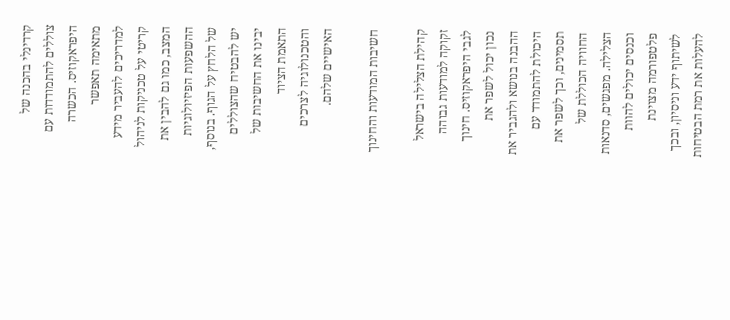קרדינלי בהכנה של צוללים להתמודדות עם היפראקוזיס. הכשרה מתאימה תאפשר למדריכים להעביר מידע קריטי על טכניקות לניהול המצב, כמו גם להבין את ההשפעות הפיזיולוגיות של הלחץ על הגוף. בנוסף, יש להבטיח שהצוללים יבינו את החשיבות של התאמת הציוד והטכנולוגיה לצרכים האישיים שלהם.

חשיבות המודעות והחינוך

קהילת הצלילה בישראל זקוקה למודעות גבוהה לגבי היפראקוזיס. חינוך נכון יכול לשפר את ההבנה בנושא ולהגביר את היכולת להתמודד עם תסמינים, וכך לשפר את החוויה הכוללת של הצלילה. מפגשים, סדנאות וכנסים יכולים להוות פלטפורמה מצוינת לשיתוף ידע וניסיון, ובכך להעלות את רמת הבטיחות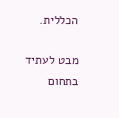הכללית.

מבט לעתיד בתחום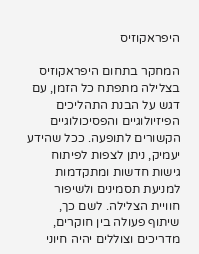היפראקוזיס

המחקר בתחום היפראקוזיס בצלילה מתפתח כל הזמן, עם דגש על הבנת התהליכים הפיזיולוגיים והפסיכולוגיים הקשורים לתופעה. ככל שהידע יעמיק, ניתן לצפות לפיתוח גישות חדשות ומתקדמות למניעת תסמינים ולשיפור חוויית הצלילה. לשם כך, שיתוף פעולה בין חוקרים, מדריכים וצוללים יהיה חיוני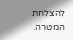להצלחת המטרה.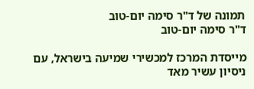תמונה של ד"ר סימה יום-טוב
ד"ר סימה יום-טוב

מייסדת המרכז למכשירי שמיעה בישראל, עם ניסיון עשיר מאד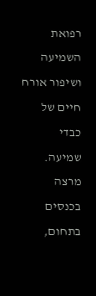רפואת השמיעה ושיפור אורח חיים של כבדי שמיעה. מרצה בכנסים בתחום,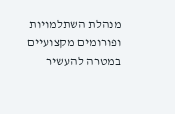מנהלת השתלמויות ופורומים מקצועיים במטרה להעשיר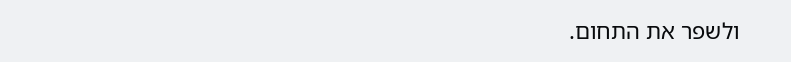ולשפר את התחום.